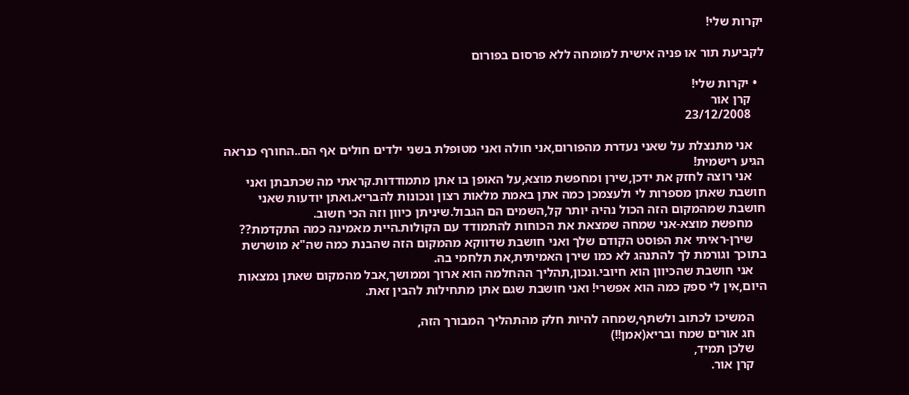יקרות שלי!

לקביעת תור או פניה אישית למומחה ללא פרסום בפורום

  • יקרות שלי!
    קרן אור
    23/12/2008

    אני מתנצלת על שאני נעדרת מהפורום,אני חולה ואני מטופלת בשני ילדים חולים אף הם..החורף כנראה הגיע רישמית!
    אני רוצה לחזק את ידכן,שירן ומחפשת מוצא,על האופן בו אתן מתמודדות.קראתי מה שכתבתן ואני חושבת שאתן מספרות לי ולעצמכן כמה אתן באמת מלאות רצון ונכונות להבריא.ואתן יודעות שאני חושבת שמהמקום הזה הכול נהיה יותר קל,השמים הם הגבול.שיניתן כיוון וזה הכי חשוב.
    מחפשת מוצא-אני שמחה שמצאת את הכוחות להתמודד עם הקולות.היית מאמינה כמה התקדמת??
    שירן-ראיתי את הפוסט הקודם שלך ואני חושבת שדווקא מהמקום הזה שהבנת כמה שה"א מושרשת בתוכך וגורמת לך להתנהג לא כמו שירן האמיתית,את תלחמי בה.
    אני חושבת שהכיוון הוא חיובי.ונכון,תהליך ההחלמה הוא ארוך וממושך,אבל מהמקום שאתן נמצאות היום,אין לי ספק כמה הוא אפשרי! ואני חושבת שגם אתן מתחילות להבין זאת.

    המשיכו לכתוב ולשתף,שמחה להיות חלק מהתהליך המבורך הזה,
    חג אורים שמח ובריא(אמן!!)
    שלכן תמיד,
    קרן אור.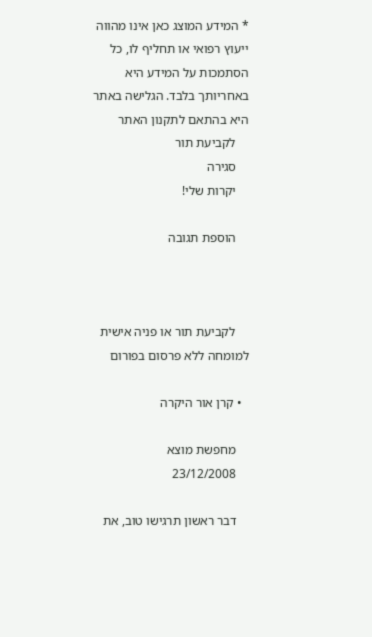* המידע המוצג כאן אינו מהווה ייעוץ רפואי או תחליף לו, כל הסתמכות על המידע היא באחריותך בלבד. הגלישה באתר היא בהתאם לתקנון האתר
    לקביעת תור
    סגירה
    יקרות שלי!

    הוספת תגובה



    לקביעת תור או פניה אישית למומחה ללא פרסום בפורום

  • קרן אור היקרה

    מחפשת מוצא
    23/12/2008

    דבר ראשון תרגישו טוב, את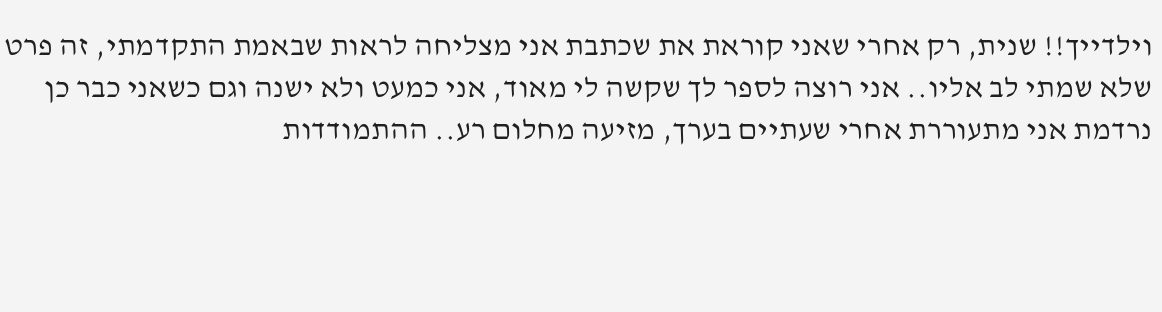וילדייך!! שנית, רק אחרי שאני קוראת את שכתבת אני מצליחה לראות שבאמת התקדמתי, זה פרט שלא שמתי לב אליו.. אני רוצה לספר לך שקשה לי מאוד, אני כמעט ולא ישנה וגם כשאני כבר כן נרדמת אני מתעוררת אחרי שעתיים בערך, מזיעה מחלום רע.. ההתמודדות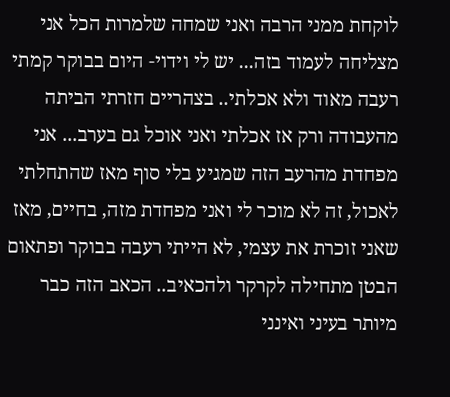לוקחת ממני הרבה ואני שמחה שלמרות הכל אני מצליחה לעמוד בזה... יש לי וידוי- היום בבוקר קמתי רעבה מאוד ולא אכלתי.. בצהריים חזרתי הביתה מהעבודה ורק אז אכלתי ואני אוכל גם בערב... אני מפחדת מהרעב הזה שמגיע בלי סוף מאז שהתחלתי לאכול, זה לא מוכר לי ואני מפחדת מזה, בחיים, מאז שאני זוכרת את עצמי, לא הייתי רעבה בבוקר ופתאום הבטן מתחילה לקרקר ולהכאיב.. הכאב הזה כבר מיותר בעיני ואינני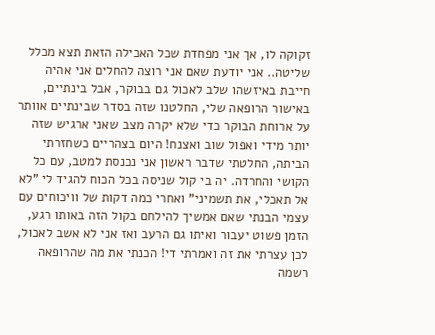זקוקה לו, אך אני מפחדת שכל האכילה הזאת תצא מכלל שליטה.. אני יודעת שאם אני רוצה להחלים אני אהיה חייבת באיזשהו שלב לאכול גם בבוקר, אבל בינתיים, באישור הרופאה שלי, החלטנו שזה בסדר שבינתיים אוותר על ארוחת הבוקר כדי שלא יקרה מצב שאני ארגיש שזה יותר מידי ואפול שוב ואצנח! היום בצהריים כשחזרתי הביתה, החלטתי שדבר ראשון אני נכנסת למטב, עם כל הקושי והחרדה. יה בי קול שניסה בכל הכוח להגיד לי "לא אל תאכלי, את תשמיני" ואחרי כמה דקות של וויכוחים עם עצמי הבנתי שאם אמשיך להילחם בקול הזה באותו רגע, הזמן פשוט יעבור ואיתו גם הרעב ואז אני לא אשב לאכול, לכן עצרתי את זה ואמרתי די! הכנתי את מה שהרופאה רשמה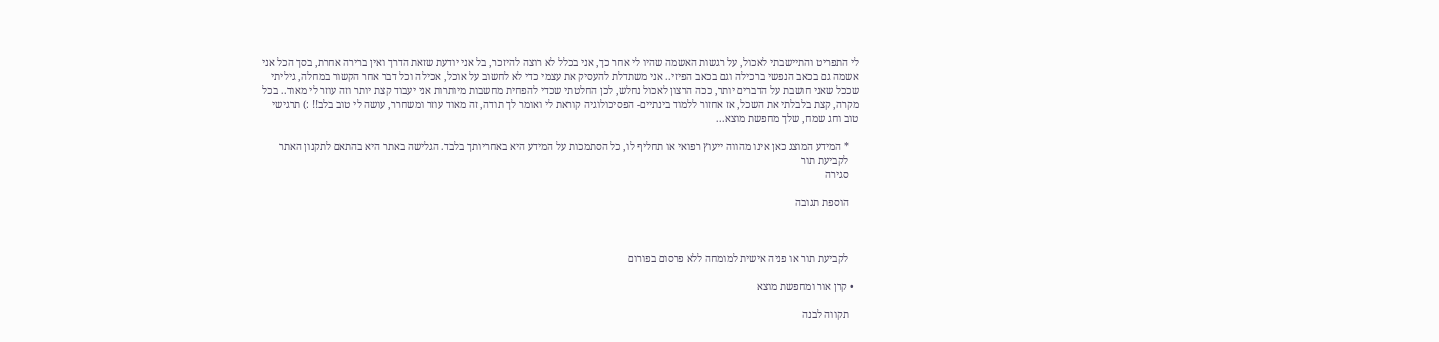לי התפריט והתיישבתי לאכול, על רגשות האשמה שהיו לי אחר כך, אני בכלל לא רוצה להיזכר, בל אני יודעת שזאת הדרך ואין ברירה אחרת, בסך הכל אני אשמה גם בכאב הנפשי ברכילה וגם בכאב הפיזי.. אני משתדלת להעסיק את עצמי כדי לא לחשוב על אוכל, אכילה וכל דבר אחר הקשור במחלה, גיליתי שככל שאני חושבת על הדברים יותר, ככה הרצון לאכול נחלש, לכן החלטתי שכדי להפחית מחשבות מיותרות אני יעבוד קצת יותר וזה עוזר לי מאוד.. בכל מקרה, קצת בלבלתי את השכל, אז אחזור ללמוד בינתיים- הפסיכולוגיה קוראת לי ואומר לך תודה, זה מאוד עוזר ומשחרר, עושה לי טוב בלב!! :) תרגישי טוב וחג שמח, שלך מחפשת מוצא...

    * המידע המוצג כאן אינו מהווה ייעוץ רפואי או תחליף לו, כל הסתמכות על המידע היא באחריותך בלבד. הגלישה באתר היא בהתאם לתקנון האתר
    לקביעת תור
    סגירה

    הוספת תגובה



    לקביעת תור או פניה אישית למומחה ללא פרסום בפורום

  • קרן אור ומחפשת מוצא

    תקווה לבנה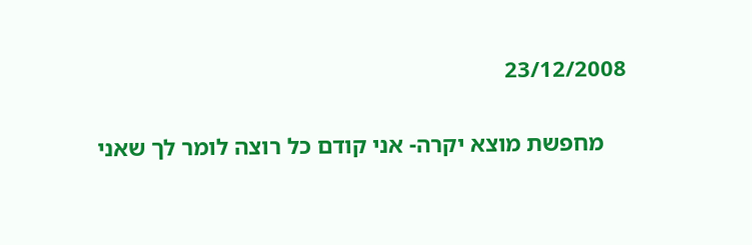23/12/2008

    מחפשת מוצא יקרה- אני קודם כל רוצה לומר לך שאני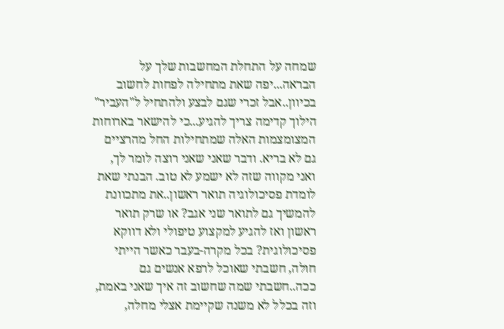שמחה על התחלת המחשבות שלך על הבראה...יפה שאת מתחילה לפחות לחשוב בכיוון..אבל זכרי שגם לבצע ולהתחיל ל"העביר" הילוך קדימה צריך להגיע...כי להישאר בארוחות המצומצמות האלה שמתחילות החל מהרציים גם לא בריא. ודבר שאני שאני רוצה לומר לך, ואני מקווה שזה לא ישמע לא טוב. הבנתי שאת לומדת פסיכולוגיה תואר ראשון..את מתכוונת להמשיך גם לתואר שני אגב? או שרק תואר ראשון ואז להגיע למקצוע טיפולי ולא דווקא פסיכולוגית? בכל מקרה-בעבר כאשר הייתי חולה, חשבתי שאוכל לרפא אנשים גם ככה..חשבתי שמה שחשוב זה איך שאני באמת, וזה בכלל לא משנה שקיימת אצלי מחלה,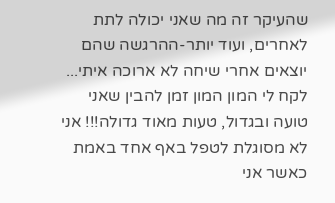שהעיקר זה מה שאני יכולה לתת לאחרים, ועוד יותר-ההרגשה שהם יוצאים אחרי שיחה לא ארוכה איתי... לקח לי המון המון זמן להבין שאני טועה ובגדול, טעות מאוד גדולה!!! אני לא מסוגלת לטפל באף אחד באמת כאשר אני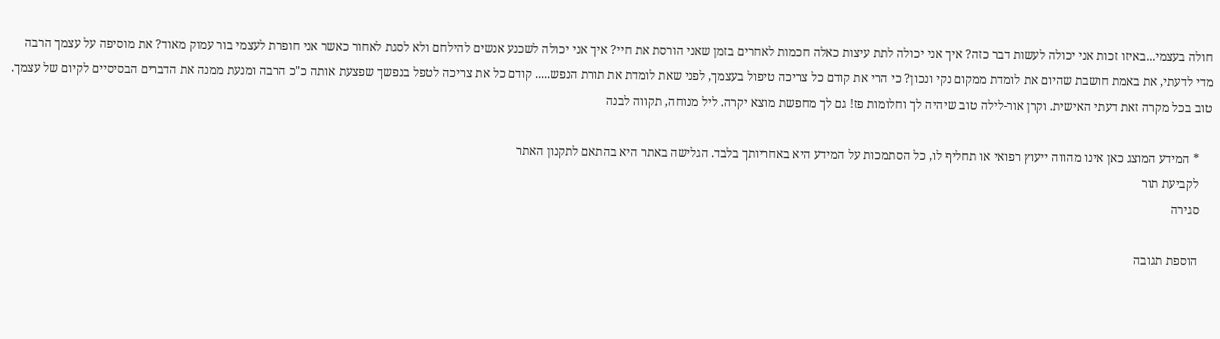חולה בעצמי...באיזו זכות אני יכולה לעשות דבר כזה? איך אני יכולה לתת עיצות כאלה חכמות לאחרים בזמן שאני הורסת את חיי? איך אני יכולה לשכנע אנשים להילחם ולא לסגת לאחור כאשר אני חופרת לעצמי בור עמוק מאוד? את מוסיפה על עצמך הרבה מדי לדעתי, את באמת חושבת שהיום את לומדת ממקום נקי ונכון? כי הרי את קודם כל צריכה טיפול בעצמך, לפני שאת לומדת את תורת הנפש..... קודם כל את צריכה לטפל בנפשך שפצעת אותה כ"כ הרבה ומנעת ממנה את הדברים הבסיסיים לקיום של עצמך. טוב בכל מקרה זאת דעתי האישית. וקרן אור-לילה טוב שיהיה לך וחלומות פז! גם לך מחפשת מוצא יקרה. ליל מנוחה, תקווה לבנה

    * המידע המוצג כאן אינו מהווה ייעוץ רפואי או תחליף לו, כל הסתמכות על המידע היא באחריותך בלבד. הגלישה באתר היא בהתאם לתקנון האתר
    לקביעת תור
    סגירה

    הוספת תגובה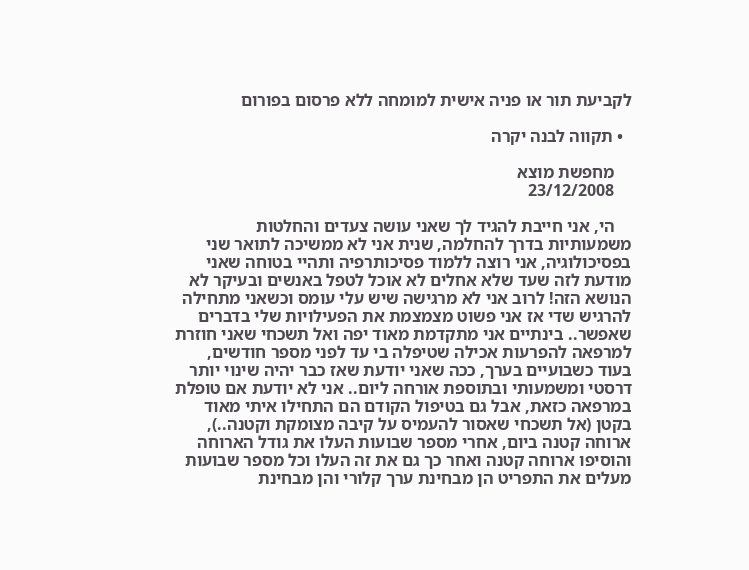לקביעת תור או פניה אישית למומחה ללא פרסום בפורום

  • תקווה לבנה יקרה

    מחפשת מוצא
    23/12/2008

    הי, אני חייבת להגיד לך שאני עושה צעדים והחלטות משמעותיות בדרך להחלמה, שנית אני לא ממשיכה לתואר שני בפסיכולוגיה, אני רוצה ללמוד פסיכותרפיה ותהיי בטוחה שאני מודעת לזה שעד שלא אחלים לא אוכל לטפל באנשים ובעיקר לא הנושא הזה! לרוב אני לא מרגישה שיש עלי עומס וכשאני מתחילה להרגיש שדי אז אני פשוט מצמצמת את הפעילויות שלי בדברים שאפשר.. בינתיים אני מתקדמת מאוד יפה ואל תשכחי שאני חוזרת למרפאה להפרעות אכילה שטיפלה בי עד לפני מספר חודשים, בעוד כשבועיים בערך, ככה שאני יודעת שאז כבר יהיה שינוי יותר דרסטי ומשמעותי ובתוספת אורחה ליום.. אני לא יודעת אם טופלת במרפאה כזאת, אבל גם בטיפול הקודם הם התחילו איתי מאוד בקטן (אל תשכחי שאסור להעמיס על קיבה מצומקת וקטנה..), ארוחה קטנה ביום, אחרי מספר שבועות העלו את גודל הארוחה והוסיפו ארוחה קטנה ואחר כך גם את זה העלו וכל מספר שבועות מעלים את התפריט הן מבחינת ערך קלורי והן מבחינת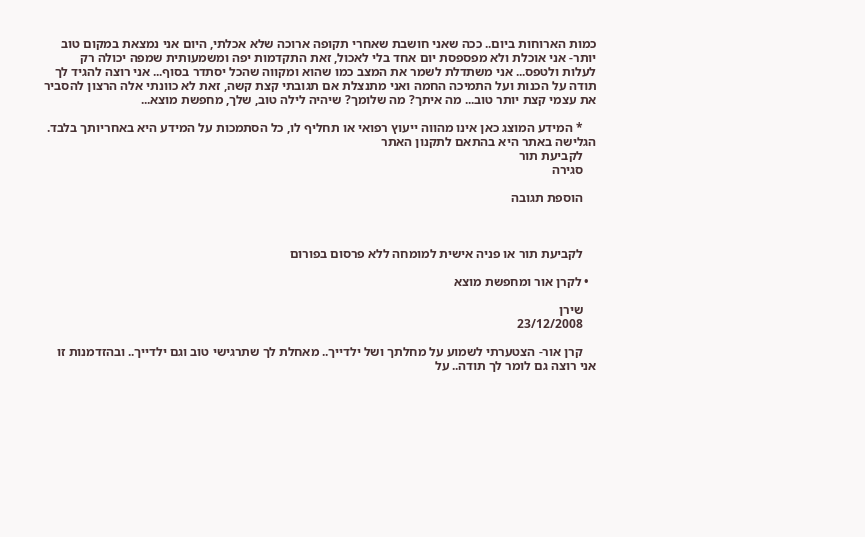כמות הארוחות ביום.. ככה שאני חושבת שאחרי תקופה ארוכה שלא אכלתי, היום אני נמצאת במקום טוב יותר- אני אוכלת ולא מפספסת יום אחד בלי לאכול, זאת התקדמות יפה ומשמעותית שמפה יכולה רק לעלות ולטפס... אני משתדלת לשמר את המצב כמו שהוא ומקווה שהכל יסתדר בסוף... אני רוצה להגיד לך תודה על הכנות ועל התמיכה החמה ואני מתנצלת אם תגובתי קצת קשה, זאת לא כוונתי אלה הרצון להסביר את עצמי קצת יותר טוב... מה איתך? מה שלומך? שיהיה לילה טוב, שלך, מחפשת מוצא...

    * המידע המוצג כאן אינו מהווה ייעוץ רפואי או תחליף לו, כל הסתמכות על המידע היא באחריותך בלבד. הגלישה באתר היא בהתאם לתקנון האתר
    לקביעת תור
    סגירה

    הוספת תגובה



    לקביעת תור או פניה אישית למומחה ללא פרסום בפורום

  • לקרן אור ומחפשת מוצא

    שירן
    23/12/2008

    קרן אור- הצטערתי לשמוע על מחלתך ושל ילדייך.. מאחלת לך שתרגישי טוב וגם ילדייך.. ובהזדמנות זו אני רוצה גם לומר לך תודה.. על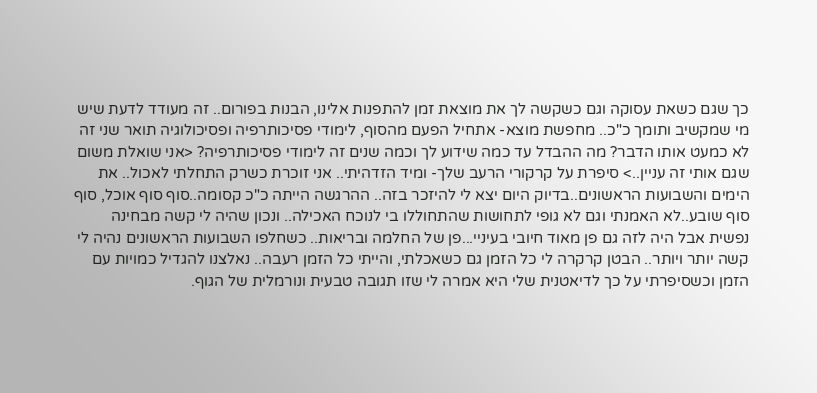כך שגם כשאת עסוקה וגם כשקשה לך את מוצאת זמן להתפנות אלינו, הבנות בפורום.. זה מעודד לדעת שיש מי שמקשיב ותומך כ"כ.. מחפשת מוצא- אתחיל הפעם מהסוף, לימודי פסיכותרפיה ופסיכולוגיה תואר שני זה לא כמעט אותו הדבר? מה ההבדל עד כמה שידוע לך וכמה שנים זה לימודי פסיכותרפיה? <אני שואלת משום שגם אותי זה עניין..> סיפרת על קרקורי הרעב שלך- ומיד הזדהיתי.. אני זוכרת כשרק התחלתי לאכול.. את הימים והשבועות הראשונים..בדיוק היום יצא לי להיזכר בזה.. ההרגשה הייתה כ"כ קסומה..סוף סוף אוכל, סוף סוף שובע..לא האמנתי וגם לא גופי לתחושות שהתחוללו בי לנוכח האכילה.. ונכון שהיה לי קשה מבחינה נפשית אבל היה לזה גם פן מאוד חיובי בעיניי...פן של החלמה ובריאות.. כשחלפו השבועות הראשונים נהיה לי קשה יותר ויותר.. הבטן קרקרה לי כל הזמן גם כשאכלתי, והייתי כל הזמן רעבה.. נאלצנו להגדיל כמויות עם הזמן וכשסיפרתי על כך לדיאטנית שלי היא אמרה לי שזו תגובה טבעית ונורמלית של הגוף.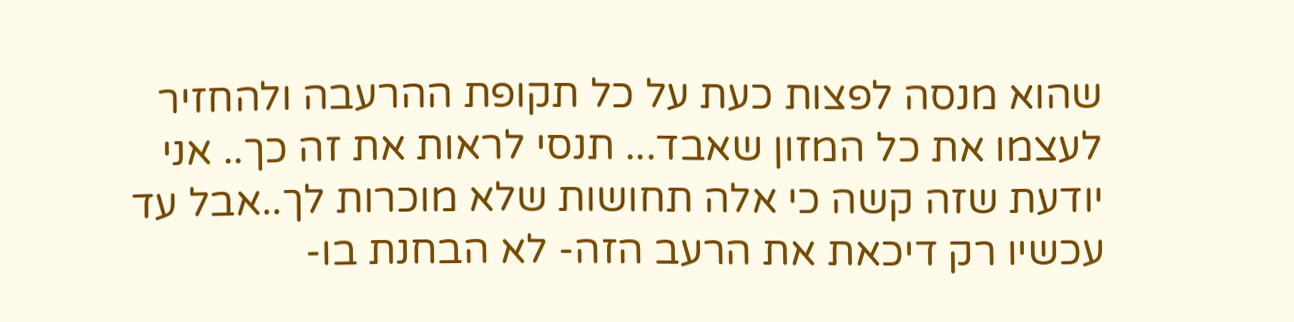שהוא מנסה לפצות כעת על כל תקופת ההרעבה ולהחזיר לעצמו את כל המזון שאבד... תנסי לראות את זה כך.. אני יודעת שזה קשה כי אלה תחושות שלא מוכרות לך..אבל עד עכשיו רק דיכאת את הרעב הזה- לא הבחנת בו-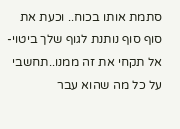סתמת אותו בכוח.. וכעת את סוף סוף נותנת לגוף שלך ביטוי- אל תקחי את זה ממנו..תחשבי על כל מה שהוא עבר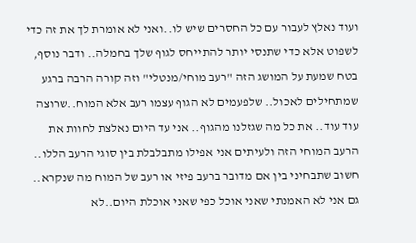ועוד נאלץ לעבור עם כל החסרים שיש לו..ואני לא אומרת לך את זה כדי לשפוט אלא כדי שתנסי יותר להתייחס לגוף שלך בחמלה.. ודבר נוסף, בטח שמעת על המושג הזה "רעב מוחי/מנטלי" וזה קורה הרבה ברגע שמתחילים לאכול.. שלפעמים לא הגוף עצמו רעב אלא המוח..שרוצה עוד עוד.. את כל מה שגזלנו מהגוף.. אני עד היום נאלצת לחוות את הרעב המוחי הזה ולעיתים אני אפילו מתבלבלת בין סוגי הרעב הללו.. חשוב שתבחיני בין אם מדובר ברעב פיזי או רעב של המוח מה שנקרא.. גם אני לא האמנתי שאני אוכל כפי שאני אוכלת היום..לא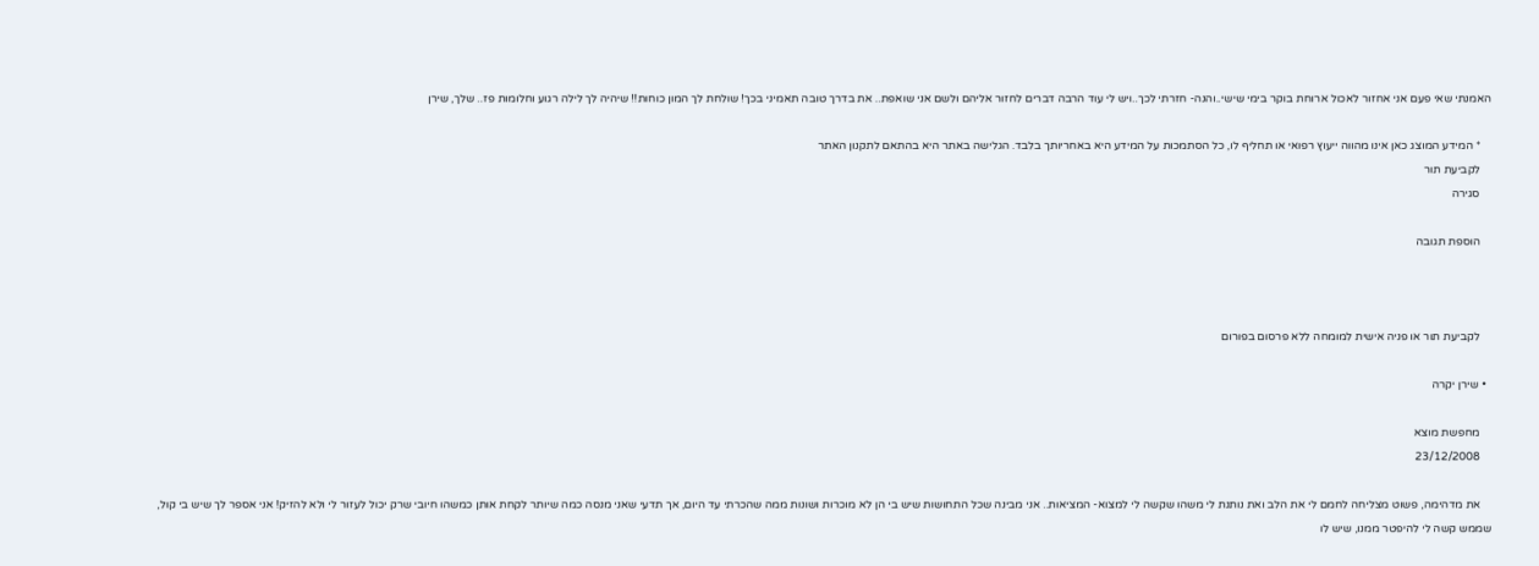האמנתי שאי פעם אני אחזור לאכול ארוחת בוקר בימי שישי..והנה- חזרתי לכך..ויש לי עוד הרבה דברים לחזור אליהם ולשם אני שואפת.. את בדרך טובה תאמיני בכך! שולחת לך המון כוחות!! שיהיה לך לילה רגוע וחלומות פז.. שלך, שירן

    * המידע המוצג כאן אינו מהווה ייעוץ רפואי או תחליף לו, כל הסתמכות על המידע היא באחריותך בלבד. הגלישה באתר היא בהתאם לתקנון האתר
    לקביעת תור
    סגירה

    הוספת תגובה



    לקביעת תור או פניה אישית למומחה ללא פרסום בפורום

  • שירן יקרה

    מחפשת מוצא
    23/12/2008

    את מדהימה, פשוט מצליחה לחמם לי את הלב ואת נותנת לי משהו שקשה לי למצוא- המציאות.. אני מבינה שכל התחושות שיש בי הן לא מוכרות ושונות ממה שהכרתי עד היום, אך תדעי שאני מנסה כמה שיותר לקחת אותן כמשהו חיובי שרק יכול לעזור לי ולא להזיק! אני אספר לך שיש בי קול, שממש קשה לי להיפטר ממנו, שיש לו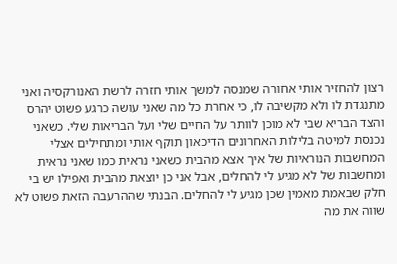רצון להחזיר אותי אחורה שמנסה למשך אותי חזרה לרשת האנורקסיה ואני מתנגדת לו ולא מקשיבה לו, כי אחרת כל מה שאני עושה כרגע פשוט יהרס והצד הבריא שבי לא מוכן לוותר על החיים שלי ועל הבריאות שלי. כשאני נכנסת למיטה בלילות האחרונים הדיכאון תוקף אותי ומתחילים אצלי המחשבות הנוראיות של איך אצא מהבית כשאני נראית כמו שאני נראית ומחשבות של לא מגיע לי להחלים, אבל אני כן יוצאת מהבית ואפילו יש בי חלק שבאמת מאמין שכן מגיע לי להחלים. הבנתי שההרעבה הזאת פשוט לא שווה את מה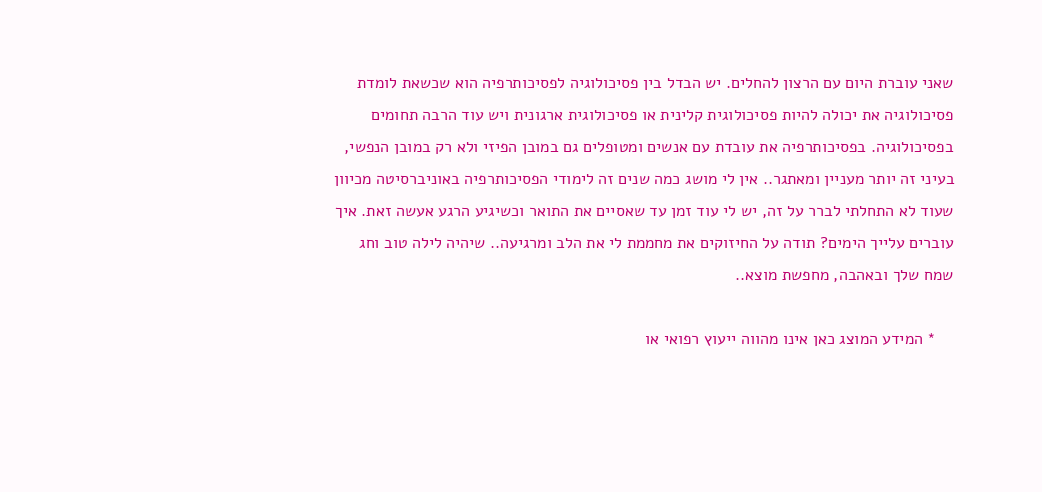שאני עוברת היום עם הרצון להחלים. יש הבדל בין פסיכולוגיה לפסיכותרפיה הוא שכשאת לומדת פסיכולוגיה את יכולה להיות פסיכולוגית קלינית או פסיכולוגית ארגונית ויש עוד הרבה תחומים בפסיכולוגיה. בפסיכותרפיה את עובדת עם אנשים ומטופלים גם במובן הפיזי ולא רק במובן הנפשי, בעיני זה יותר מעניין ומאתגר.. אין לי מושג כמה שנים זה לימודי הפסיכותרפיה באוניברסיטה מכיוון שעוד לא התחלתי לברר על זה, יש לי עוד זמן עד שאסיים את התואר וכשיגיע הרגע אעשה זאת. איך עוברים עלייך הימים? תודה על החיזוקים את מחממת לי את הלב ומרגיעה.. שיהיה לילה טוב וחג שמח שלך ובאהבה, מחפשת מוצא..

    * המידע המוצג כאן אינו מהווה ייעוץ רפואי או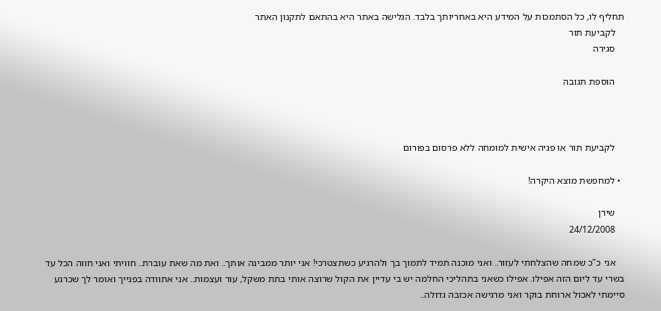תחליף לו, כל הסתמכות על המידע היא באחריותך בלבד. הגלישה באתר היא בהתאם לתקנון האתר
    לקביעת תור
    סגירה

    הוספת תגובה



    לקביעת תור או פניה אישית למומחה ללא פרסום בפורום

  • למחפשת מוצא היקרה!

    שירן
    24/12/2008

    אני כ"כ שמחה שהצלחתי לעזור.. ואני מוכנה תמיד לתמוך בך ולהרגיע כשתצטרכי! אני יותר ממבינה אותך.. ואת מה שאת עוברת.. חוויתי ואני חווה הכל עד בשרי עד ליום הזה אפילו. אפילו כשאני בתהליכי החלמה יש בי עדיין את הקול שרוצה אותי בתת משקל, עור ועצמות.. אני אתוודה בפנייך ואומר לך שכרגע סיימתי לאכול ארוחת בוקר ואני מרגישה אכזבה גדולה..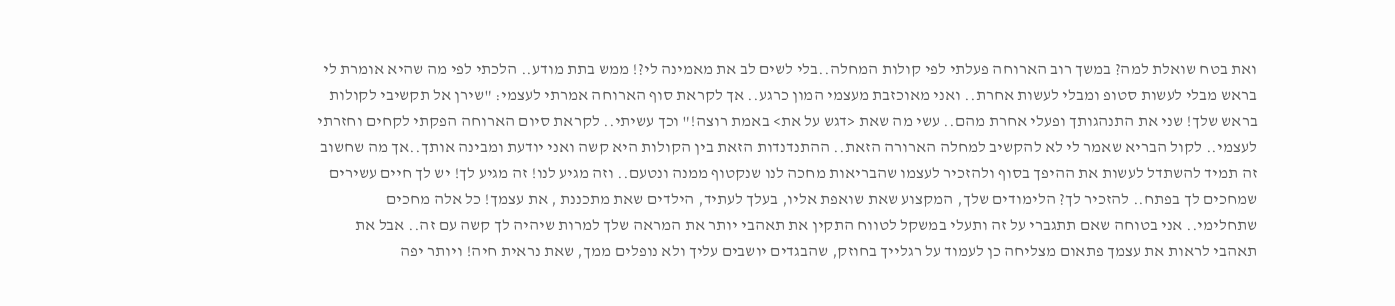ואת בטח שואלת למה? במשך רוב הארוחה פעלתי לפי קולות המחלה..בלי לשים לב את מאמינה לי?! ממש בתת מודע.. הלכתי לפי מה שהיא אומרת לי בראש מבלי לעשות סטופ ומבלי לעשות אחרת.. ואני מאוכזבת מעצמי המון כרגע.. אך לקראת סוף הארוחה אמרתי לעצמי: "שירן אל תקשיבי לקולות בראש שלך! שני את התנהגותך ופעלי אחרת מהם.. עשי מה שאת <דגש על את> באמת רוצה!" וכך עשיתי.. לקראת סיום הארוחה הפקתי לקחים וחזרתי לעצמי.. לקול הבריא שאמר לי לא להקשיב למחלה הארורה הזאת.. ההתנדנדות הזאת בין הקולות היא קשה ואני יודעת ומבינה אותך..אך מה שחשוב זה תמיד להשתדל לעשות את ההיפך בסוף ולהזכיר לעצמו שהבריאות מחכה לנו שנקטוף ממנה ונטעם.. וזה מגיע לנו! זה מגיע לך! יש לך חיים עשירים שמחכים לך בפתח.. להזכיר לך? הלימודים שלך, המקצוע שאת שואפת אליו, בעלך לעתיד, הילדים שאת מתכננת , את עצמך! כל אלה מחכים שתחלימי.. אני בטוחה שאם תתגברי על זה ותעלי במשקל לטווח התקין את תאהבי יותר את המראה שלך למרות שיהיה לך קשה עם זה.. אבל את תאהבי לראות את עצמך פתאום מצליחה כן לעמוד על רגלייך בחוזק, שהבגדים יושבים עליך ולא נופלים ממך, שאת נראית חיה! ויותר יפה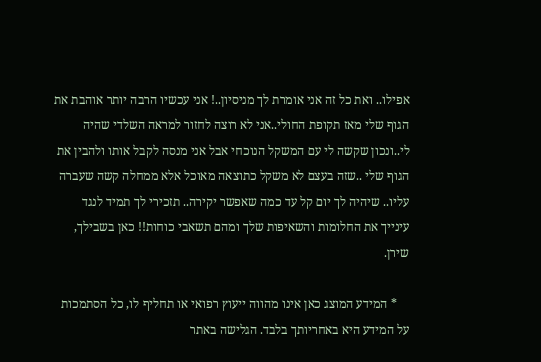אפילו.. ואת כל זה אני אומרת לך מניסיון..! אני עכשיו הרבה יותר אוהבת את הגוף שלי מאז תקופת החולי..אני לא רוצה לחזור למראה השלדי שהיה לי..ונכון שקשה לי עם המשקל הנוכחי אבל אני מנסה לקבל אותו ולהבין את הגוף שלי ..שזה בעצם לא משקל כתוצאה מאוכל אלא ממחלה קשה שעברה עליו.. שיהיה לך יום קל עד כמה שאפשר יקירה.. תזכירי לך תמיד לנגד עינייך את החלומות והשאיפות שלך ומהם תשאבי כוחות!! כאן בשבילך, שירן.

    * המידע המוצג כאן אינו מהווה ייעוץ רפואי או תחליף לו, כל הסתמכות על המידע היא באחריותך בלבד. הגלישה באתר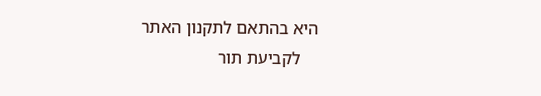היא בהתאם לתקנון האתר
    לקביעת תור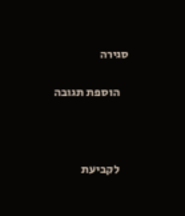סגירה

    הוספת תגובה



    לקביעת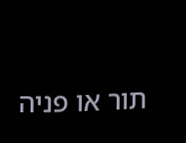תור או פניה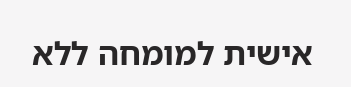אישית למומחה ללא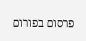פרסום בפורום